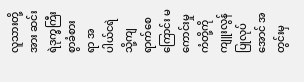လူသားတို့အား ဆင်းရဲဒုက္ခကြီးစွာခံစားရာ အပါယ်ငရဲသို့ကျရာက်စေကြောင်း မကောင်းမှုကံတို့ကို ကျူးလွန်ပြုလုပ်အောင် အတွင်းမှ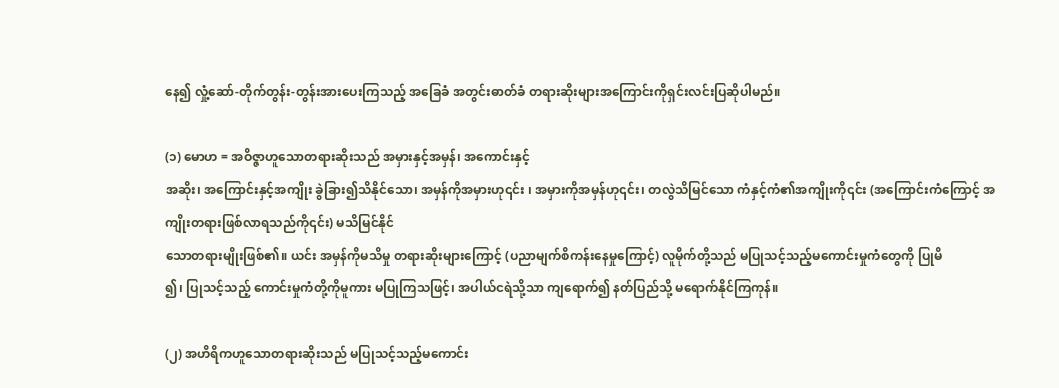နေ၍ လှုံ့ဆော်-တိုက်တွန်း-တွန်းအားပေးကြသည့် အခြေခံ အတွင်းဓာတ်ခံ တရားဆိုးများအကြောင်းကိုရှင်းလင်းပြဆိုပါမည်။

(၁) မောဟ = အဝိဇ္ဇာဟူသောတရားဆိုးသည် အမှားနှင့်အမှန်၊ အကောင်းနှင့်
အဆိုး၊ အကြောင်းနှင့်အကျိုး ခွဲခြား၍သိနိုင်သော၊ အမှန်ကိုအမှားဟု၎င်း ၊ အမှားကိုအမှန်ဟု၎င်း၊ တလွဲသိမြင်သော ကံနှင့်ကံ၏အကျိုးကို၎င်း (အကြောင်းကံကြောင့် အကျိုးတရားဖြစ်လာရသည်ကို၎င်း) မသိမြင်နိုင်
သောတရားမျိုးဖြစ်၏။ ယင်း အမှန်ကိုမသိမှု တရားဆိုးများကြောင့် (ပညာမျက်စိကန်းနေမှုကြောင့်) လူမိုက်တို့သည် မပြုသင့်သည့်မကောင်းမှုကံတွေကို ပြုမိ
၍၊ ပြုသင့်သည့် ကောင်းမှုကံတို့ကိုမူကား မပြုကြသဖြင့်၊ အပါယ်ငရဲသို့သာ ကျရောက်၍ နတ်ပြည်သို့ မရောက်နိုင်ကြကုန်။

(၂) အဟိရိကဟူသောတရားဆိုးသည် မပြုသင့်သည့်မကောင်း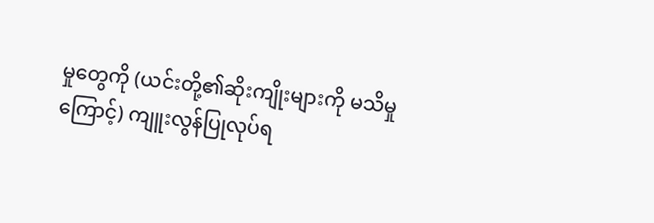မှုတွေကို (ယင်းတို့၏ဆိုးကျိုးများကို မသိမှုကြောင့်) ကျူးလွန်ပြုလုပ်ရ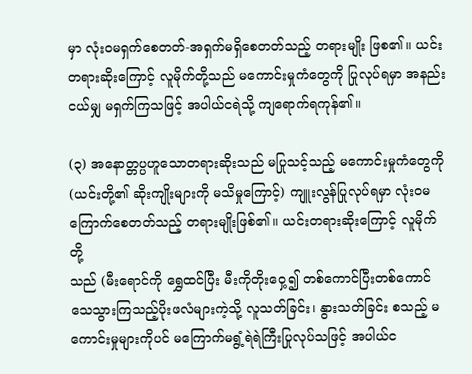မှာ လုံးဝမရှက်စေတတ်-အရှက်မရှိစေတတ်သည့် တရားမျိုး ဖြစ၏။ ယင်းတရားဆိုးကြောင့် လူမိုက်တို့သည် မကောင်းမှုကံတွေကို ပြုလုပ်ရမှာ အနည်းငယ်မျှ မရှက်ကြသဖြင့် အပါယ်ငရဲသို့ ကျရောက်ရကုန်၏။

(၃) အနောတ္တပ္ပဟူသောတရားဆိုးသည် မပြုသင့်သည့် မကောင်းမှုကံတွေကို
(ယင်းတို့၏ ဆိုးကျိုးများကို မသိမှုကြောင့်) ကျူးလွန်ပြုလုပ်ရမှာ လုံးဝမ
ကြောက်စေတတ်သည့် တရားမျိုးဖြစ်၏။ ယင်းတရားဆိုးကြောင့် လူမိုက်တို့
သည် (မီးရောင်ကို ရွှေထင်ပြီး မီးကိုတိုးဝှေ့၍ တစ်ကောင်ပြီးတစ်ကောင် သေသွားကြသည့်ပိုးဖလံများကဲ့သို့ လူသတ်ခြင်း၊ နွားသတ်ခြင်း စသည့် မကောင်းမှုများကိုပင် မကြောက်မရွံ့ရဲရဲကြီးပြုလုပ်သဖြင့် အပါယ်င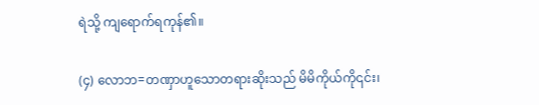ရဲသို့ ကျရောက်ရကုန်၏။

(၄) လောဘ=တဏှာဟူသောတရားဆိုးသည် မိမိကိုယ်ကို၎င်း၊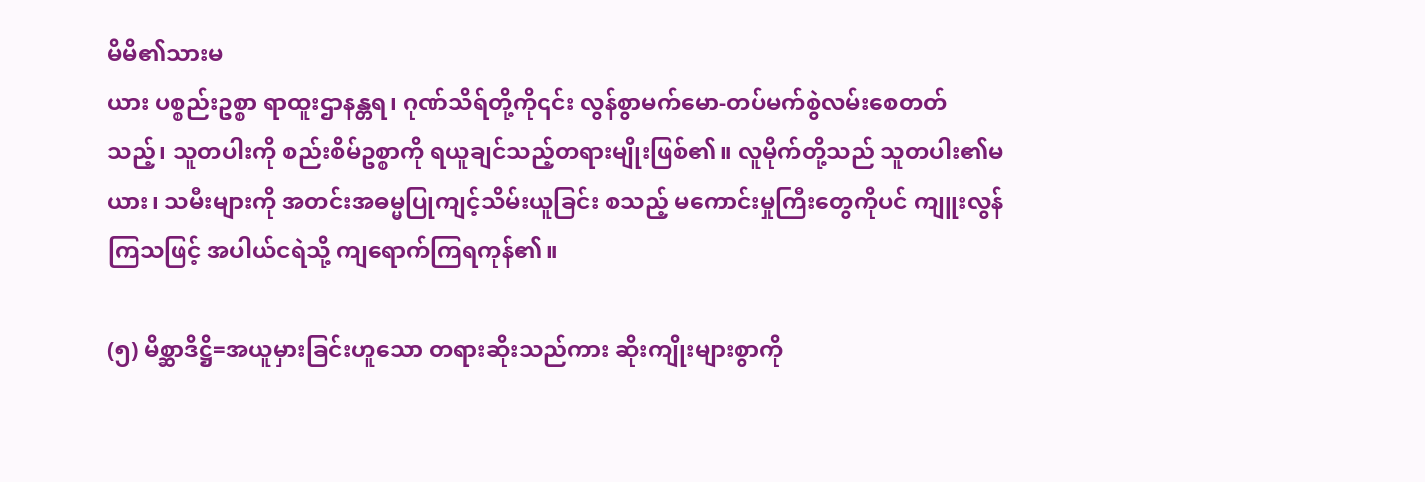မိမိ၏သားမ
ယား ပစ္စည်းဥစ္စာ ရာထူးဌာနန္တရ၊ ဂုဏ်သိရ်တို့ကို၎င်း လွန်စွာမက်မော-တပ်မက်စွဲလမ်းစေတတ်သည့်၊ သူတပါးကို စည်းစိမ်ဥစ္စာကို ရယူချင်သည့်တရားမျိုးဖြစ်၏။ လူမိုက်တို့သည် သူတပါး၏မယား၊ သမီးများကို အတင်းအဓမ္မပြုကျင့်သိမ်းယူခြင်း စသည့် မကောင်းမှုကြီးတွေကိုပင် ကျူးလွန်ကြသဖြင့် အပါယ်ငရဲသို့ ကျရောက်ကြရကုန်၏။

(၅) မိစ္ဆာဒိဋ္ဌိ=အယူမှားခြင်းဟူသော တရားဆိုးသည်ကား ဆိုးကျိုးများစွာကို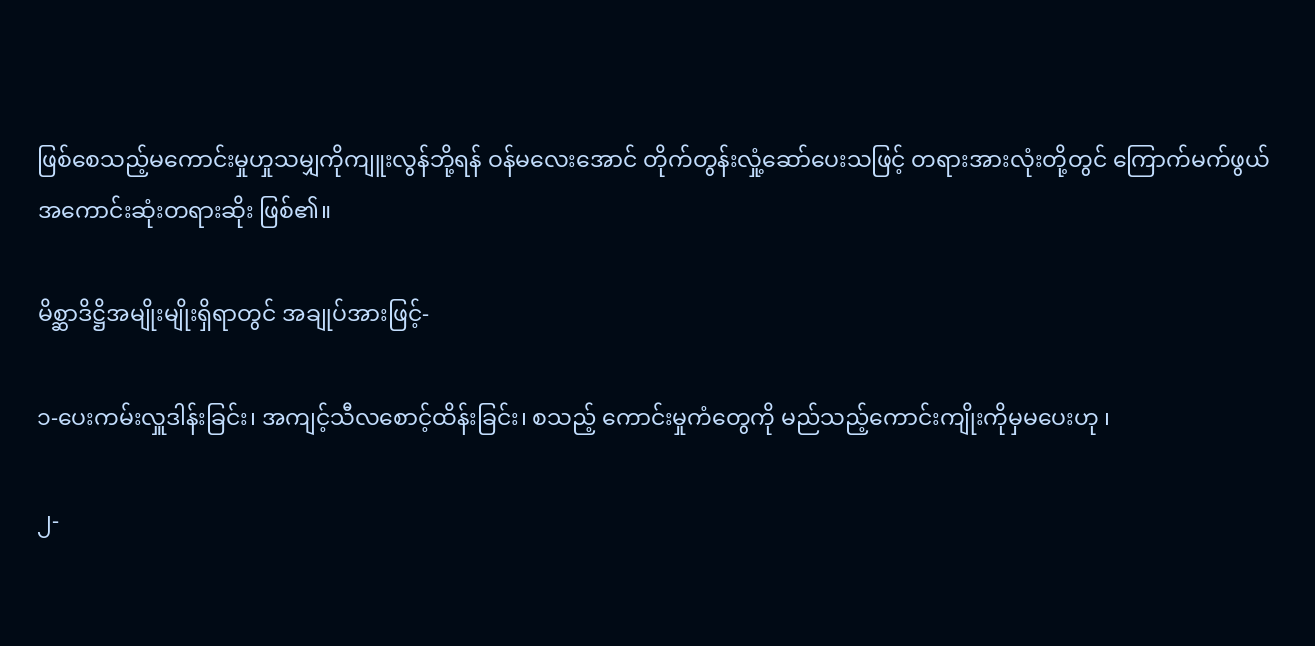ဖြစ်စေသည့်မကောင်းမှုဟှုသမျှကိုကျူးလွန်ဘို့ရန် ဝန်မလေးအောင် တိုက်တွန်းလှုံ့ဆော်ပေးသဖြင့် တရားအားလုံးတို့တွင် ကြောက်မက်ဖွယ် အကောင်းဆုံးတရားဆိုး ဖြစ်၏။

မိစ္ဆာဒိဋ္ဌိအမျိုးမျိုးရှိရာတွင် အချုပ်အားဖြင့်-

၁-ပေးကမ်းလှူဒါန်းခြင်း၊ အကျင့်သီလစောင့်ထိန်းခြင်း၊ စသည့် ကောင်းမှုကံတွေကို မည်သည့်ကောင်းကျိုးကိုမှမပေးဟု ၊

၂-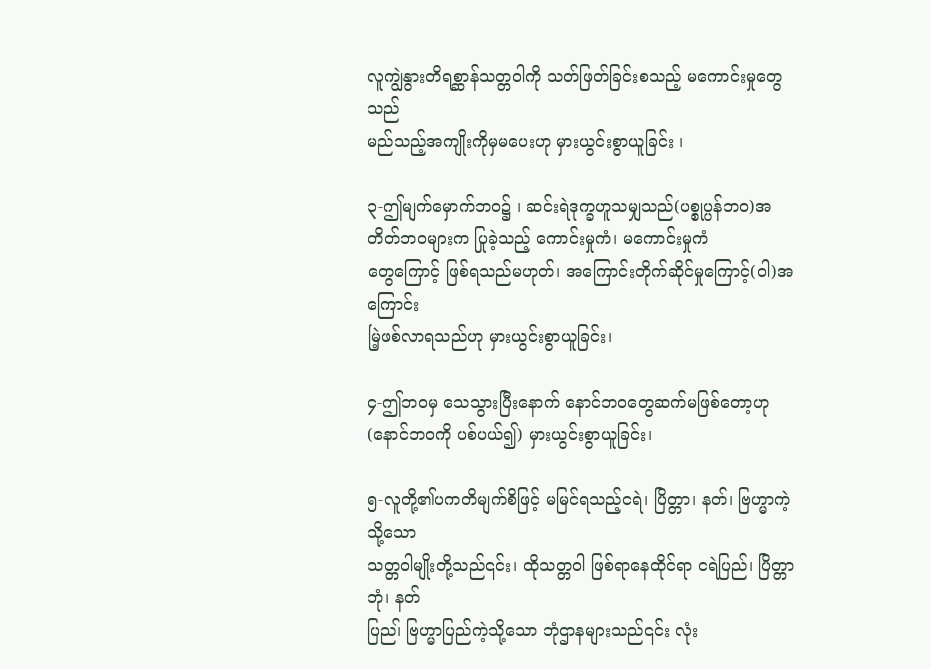လူကျွဲနွားတိရစ္ဆာန်သတ္တဝါကို သတ်ဖြတ်ခြင်းစသည့် မကောင်းမှုတွေသည်
မည်သည့်အကျိုးကိုမှမပေးဟု မှားယွင်းစွာယူခြင်း ၊

၃-ဤမျက်မှောက်ဘဝ၌ ၊ ဆင်းရဲဒုက္ခဟူသမျှသည်(ပစ္စုပ္ပန်ဘဝ)အတိတ်ဘဝများက ပြုခဲ့သည့် ကောင်းမှုကံ၊ မကောင်းမှုကံ
တွေကြောင့် ဖြစ်ရသည်မဟုတ်၊ အကြောင်းတိုက်ဆိုင်မှုကြောင့်(၀ါ)အကြောင်း
မြဲ့ဖစ်လာရသည်ဟု မှားယွင်းစွာယူခြင်း၊

၄-ဤဘဝမှ သေသွားပြီးနောက် နောင်ဘဝတွေဆက်မဖြစ်တော့ဟု (နောင်ဘဝကို ပစ်ပယ်၍) မှားယွင်းစွာယူခြင်း၊

၅-လူတို့၏ပကတိမျက်စိဖြင့် မမြင်ရသည့်ငရဲ၊ ပြိတ္တာ၊ နတ်၊ ဗြဟ္မာကဲ့သို့သော
သတ္တဝါမျိုးတို့သည်၎င်း၊ ထိုသတ္တဝါ ဖြစ်ရာနေထိုင်ရာ ငရဲပြည်၊ ပြိတ္တာဘုံ၊ နတ်
ပြည၊် ဗြဟ္မာပြည်ကဲ့သို့သော ဘုံဌာနများသည်၎င်း လုံး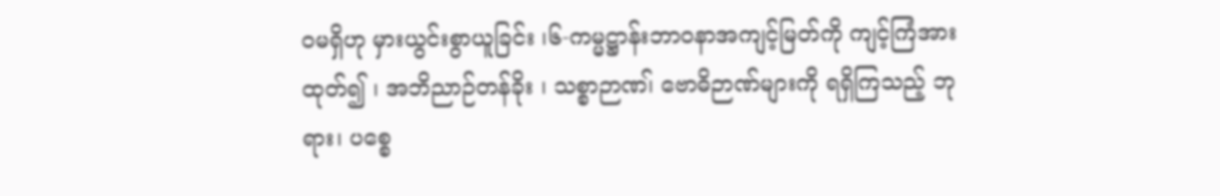ဝမရှိဟု မှားယွင်းစွာယူခြင်း ၊၆-ကမ္မဋ္ဌာန်းဘာဝနာအကျင့်မြတ်ကို ကျင့်ကြံအားထုတ်၍ ၊ အဘိညာဉ်တန်ခိုး ၊ သစ္စာဉာဏ၊် ဗောဓိဉာဏ်များကို ရရှိကြသည့် ဘုရား၊ ပစ္စေ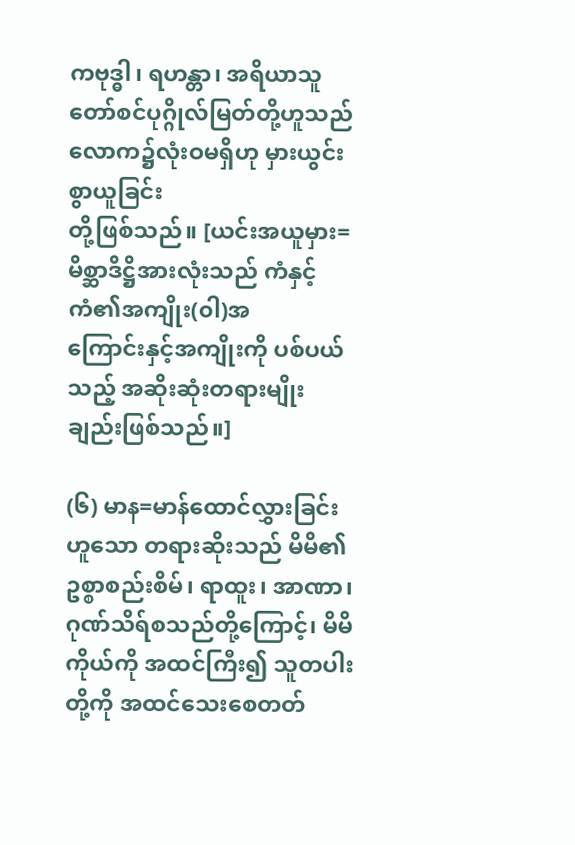ကဗုဒ္ဓါ၊ ရဟန္တာ၊ အရိယာသူတော်စင်ပုဂ္ဂိုလ်မြတ်တို့ဟူသည် လောက၌လုံးဝမရှိဟု မှားယွင်းစွာယူခြင်း
တို့ဖြစ်သည်။ [ယင်းအယူမှား=မိစ္ဆာဒိဋ္ဌိအားလုံးသည် ကံနှင့်ကံ၏အကျိုး(၀ါ)အ
ကြောင်းနှင့်အကျိုးကို ပစ်ပယ်သည့် အဆိုးဆုံးတရားမျိုးချည်းဖြစ်သည်။]

(၆) မာန=မာန်ထောင်လွှားခြင်းဟူသော တရားဆိုးသည် မိမိ၏ဥစ္စာစည်းစိမ်၊ ရာထူး၊ အာဏာ၊ ဂုဏ်သိရ်စသည်တို့ကြောင့်၊ မိမိကိုယ်ကို အထင်ကြီး၍ သူတပါးတို့ကို အထင်သေးစေတတ်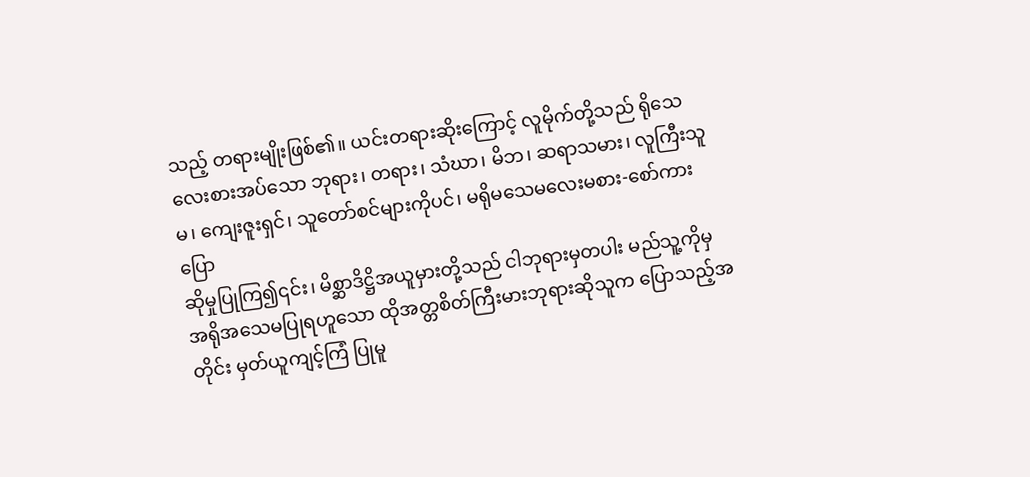သည့် တရားမျိုးဖြစ်၏။ ယင်းတရားဆိုးကြောင့် လူမိုက်တို့သည် ရိုသေလေးစားအပ်သော ဘုရား၊ တရား၊ သံဃာ၊ မိဘ၊ ဆရာသမား၊ လူကြီးသူမ၊ ကျေးဇူးရှင်၊ သူတော်စင်များကိုပင်၊ မရိုမသေမလေးမစား-စော်ကားပြော
ဆိုမှုပြုကြ၍၎င်း၊ မိစ္ဆာဒိဋ္ဌိအယူမှားတို့သည် ငါဘုရားမှတပါး မည်သူ့ကိုမှ အရိုအသေမပြုရဟူသော ထိုအတ္တစိတ်ကြီးမားဘုရားဆိုသူက ပြောသည့်အတိုင်း မှတ်ယူကျင့်ကြံ ပြုမူ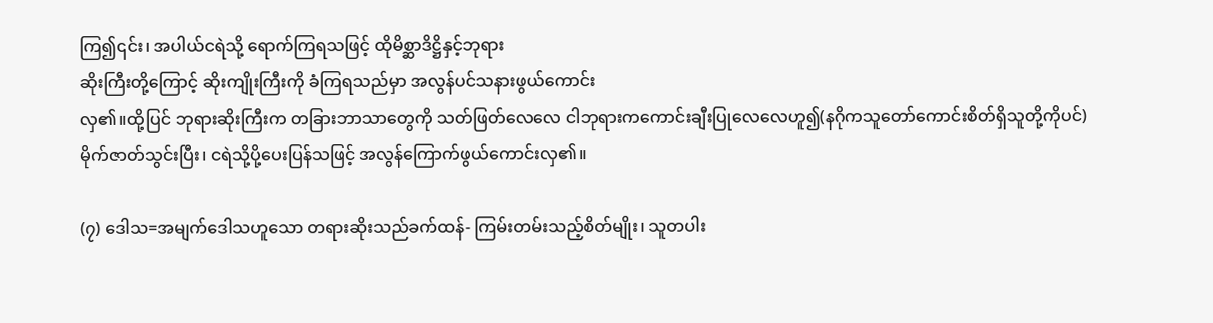ကြ၍၎င်း၊ အပါယ်ငရဲသို့ ရောက်ကြရသဖြင့် ထိုမိစ္ဆာဒိဋ္ဌိနှင့်ဘုရား
ဆိုးကြီးတို့ကြောင့် ဆိုးကျိုးကြီးကို ခံကြရသည်မှာ အလွန်ပင်သနားဖွယ်ကောင်း
လှ၏။ထို့ပြင် ဘုရားဆိုးကြီးက တခြားဘာသာတွေကို သတ်ဖြတ်လေလေ ငါဘုရားကကောင်းချီးပြုလေလေဟူ၍(နဂိုကသူတော်ကောင်းစိတ်ရှိသူတို့ကိုပင်)
မိုက်ဇာတ်သွင်းပြီး၊ ငရဲသို့ပို့ပေးပြန်သဖြင့် အလွန်ကြောက်ဖွယ်ကောင်းလှ၏။

(၇) ဒေါသ=အမျက်ဒေါသဟူသော တရားဆိုးသည်ခက်ထန်- ကြမ်းတမ်းသည့်စိတ်မျိုး၊ သူတပါး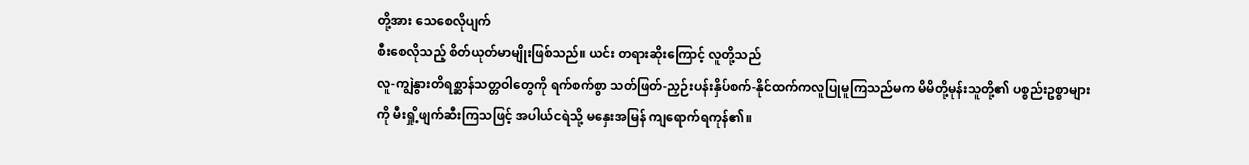တို့အား သေစေလိုပျက်
စီးစေလိုသည့် စိတ်ယုတ်မာမျိုးဖြစ်သည်။ ယင်း တရားဆိုးကြောင့် လူတို့သည်
လူ-ကျွဲနွားတိရစ္ဆာန်သတ္တဝါတွေကို ရက်စက်စွာ သတ်ဖြတ်-ညှဉ်းပန်းနှိပ်စက်-နိုင်ထက်ကလူပြုမူကြသည်မက မိမိတို့မုန်းသူတို့၏ ပစ္စည်းဥစ္စာများကို မီးရှို့ဖျက်ဆီးကြသဖြင့် အပါယ်ငရဲသို့ မနှေးအမြန် ကျရောက်ရကုန်၏။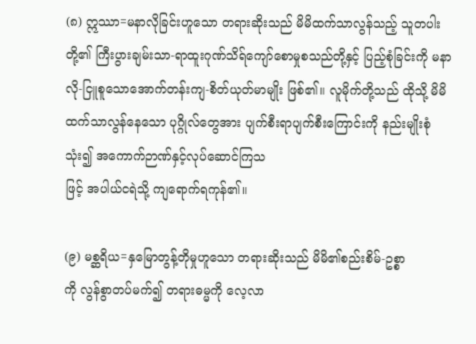(၈) ဣဿာ=မနာလိုခြင်းဟူသော တရားဆိုးသည် မိမိထက်သာလွန်သည့် သူတပါးတို့၏ ကြီးပွားချမ်းသာ-ရာထူးဂုဏ်သိရ်ကျော်စောမှုစသည်တို့နှင့် ပြည့်စုံခြင်းကို မနာလို-ငြူစူသောအောက်တန်းကျ-စိတ်ယုတ်မာမျိုး ဖြစ်၏။ လူမိုက်တို့သည် ထိုသို့ မိမိထက်သာလွန်နေသော ပုဂ္ဂိုလ်တွေအား ပျက်စီးရာပျက်စီးကြောင်းကို နည်းမျိုးစုံသုံး၍ အကောက်ဉာဏ်နှင့်လုပ်ဆောင်ကြသ
ဖြင့် အပါယ်ငရဲသို့ ကျရောက်ရကုန်၏။

(၉) မစ္ဆရိယ=နှမြောတွန့်တိုမှုဟူသော တရားဆိုးသည် မိမိ၏စည်းစိမ်-ဥစ္စာ
ကို လွန်စွာတပ်မက်၍ တရားဓမ္မကို လေ့လာ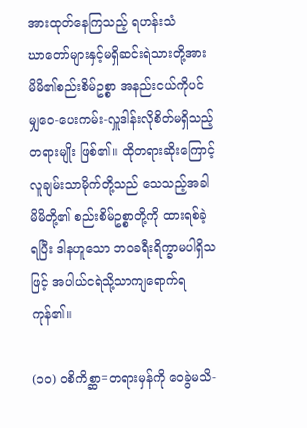အားထုတ်နေကြသည့် ရဟန်းသံ
ဃာတော်များနှင့်မရှိဆင်းရဲသားတို့အား မိမိ၏စည်းစိမ်ဥစ္စာ အနည်းငယ်ကိုပင်
မျှဝေ-ပေးကမ်း-လှူဒါန်းလိုစိတ်မရှိသည့် တရားမျိုး ဖြစ်၏။ ထိုတရားဆိုးကြောင့် လူချမ်းသာမိုက်တို့သည် သေသည့်အခါ မိမိတို့၏ စည်းစိမ်ဥစ္စာတို့ကို ထားရစ်ခဲ့
ရပြီး ဒါနဟူသော ဘဝခရီးရိက္ခာမပါရှိသဖြင့် အပါယ်ငရဲသို့သာကျရောက်ရကုန်၏။

(၁၀) ဝစိကိစ္ဆာ=တရားမှန်ကို ဝေခွဲမသိ-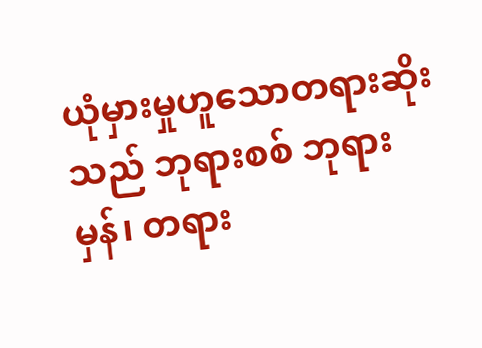ယုံမှားမှုဟူသောတရားဆိုးသည် ဘုရားစစ် ဘုရားမှန်၊ တရား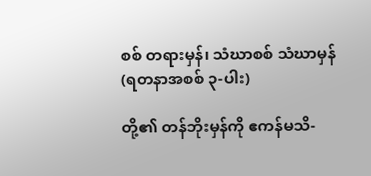စစ် တရားမှန်၊ သံဃာစစ် သံဃာမှန် (ရတနာအစစ် ၃-ပါး)

တို့၏ တန်ဘိုးမှန်ကို ဧကန်မသိ-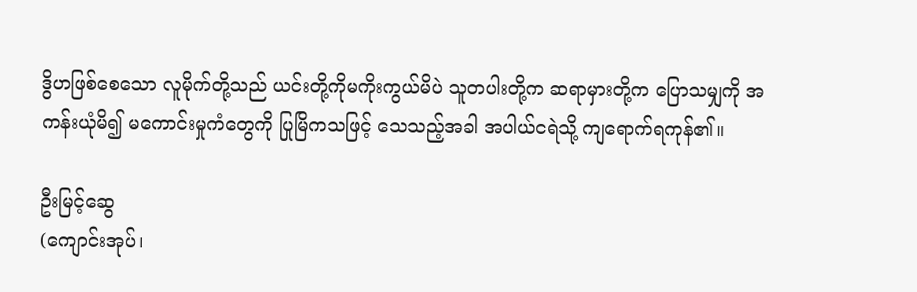ဒွိဟဖြစ်စေသော လူမိုက်တို့သည် ယင်းတို့ကိုမကိုးကွယ်မိပဲ သူတပါးတို့က ဆရာမှားတို့က ပြောသမျှကို အကန်းယုံမိ၍ မကောင်းမှုကံတွေကို ပြုမြိကသဖြင့် သေသည့်အခါ အပါယ်ငရဲသို့ ကျရောက်ရကုန်၏။

ဦးမြင့်ဆွေ
(ကျောင်းအုပ်၊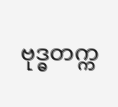ဗုဒ္ဓတက္က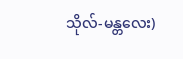သိုလ်-မန္တလေး)